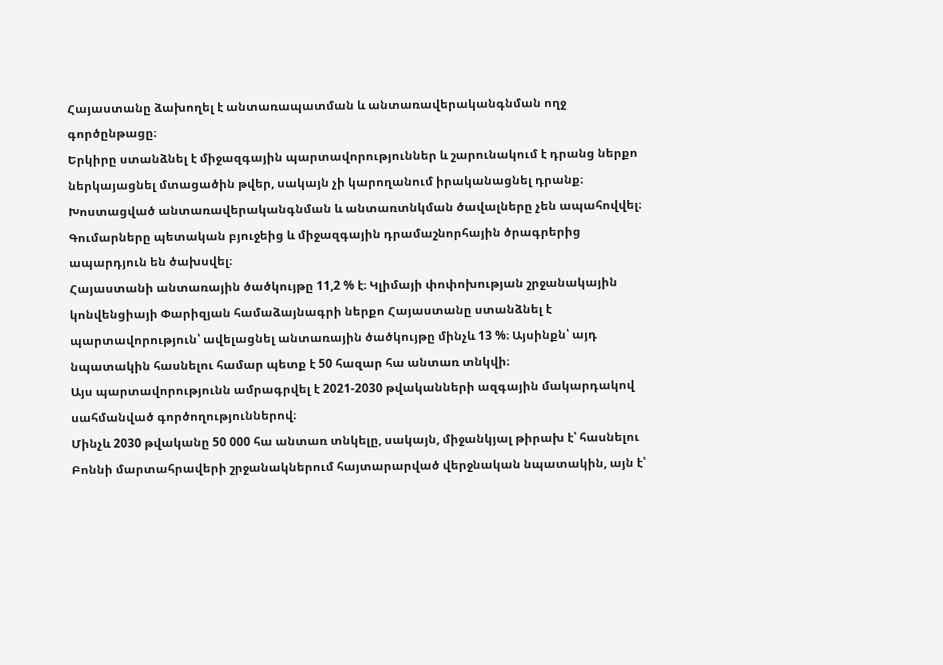Հայաստանը ձախողել է անտառապատման և անտառավերականգնման ողջ գործընթացը։
Երկիրը ստանձնել է միջազգային պարտավորություններ և շարունակում է դրանց ներքո ներկայացնել մտացածին թվեր, սակայն չի կարողանում իրականացնել դրանք։
Խոստացված անտառավերականգնման և անտառտնկման ծավալները չեն ապահովվել։
Գումարները պետական բյուջեից և միջազգային դրամաշնորհային ծրագրերից ապարդյուն են ծախսվել։
Հայաստանի անտառային ծածկույթը 11,2 % է։ Կլիմայի փոփոխության շրջանակային կոնվենցիայի Փարիզյան համաձայնագրի ներքո Հայաստանը ստանձնել է պարտավորություն՝ ավելացնել անտառային ծածկույթը մինչև 13 %։ Այսինքն՝ այդ նպատակին հասնելու համար պետք է 50 հազար հա անտառ տնկվի։
Այս պարտավորությունն ամրագրվել է 2021-2030 թվականների ազգային մակարդակով սահմանված գործողություններով։
Մինչև 2030 թվականը 50 000 հա անտառ տնկելը, սակայն, միջանկյալ թիրախ է՝ հասնելու Բոննի մարտահրավերի շրջանակներում հայտարարված վերջնական նպատակին, այն է՝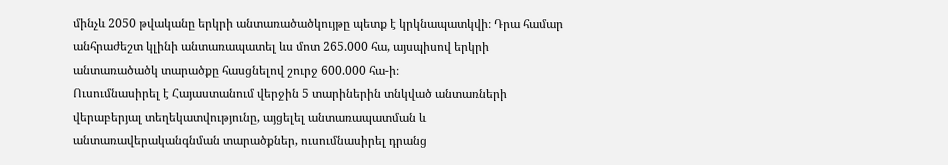մինչև 2050 թվականը երկրի անտառածածկույթը պետք է կրկնապատկվի։ Դրա համար անհրաժեշտ կլինի անտառապատել ևս մոտ 265.000 հա, այսպիսով երկրի անտառածածկ տարածքը հասցնելով շուրջ 600.000 հա-ի։
Ուսումնասիրել է Հայաստանում վերջին 5 տարիներին տնկված անտառների վերաբերյալ տեղեկատվությունը, այցելել անտառապատման և անտառավերականգնման տարածքներ, ուսումնասիրել դրանց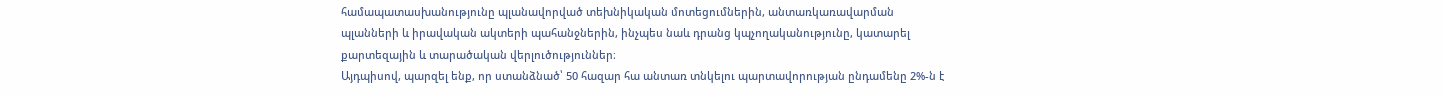համապատասխանությունը պլանավորված տեխնիկական մոտեցումներին, անտառկառավարման պլանների և իրավական ակտերի պահանջներին, ինչպես նաև դրանց կպչողականությունը, կատարել քարտեզային և տարածական վերլուծություններ։
Այդպիսով, պարզել ենք, որ ստանձնած՝ 50 հազար հա անտառ տնկելու պարտավորության ընդամենը 2%-ն է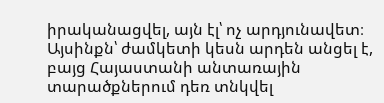իրականացվել, այն էլ՝ ոչ արդյունավետ։ Այսինքն՝ ժամկետի կեսն արդեն անցել է, բայց Հայաստանի անտառային տարածքներում դեռ տնկվել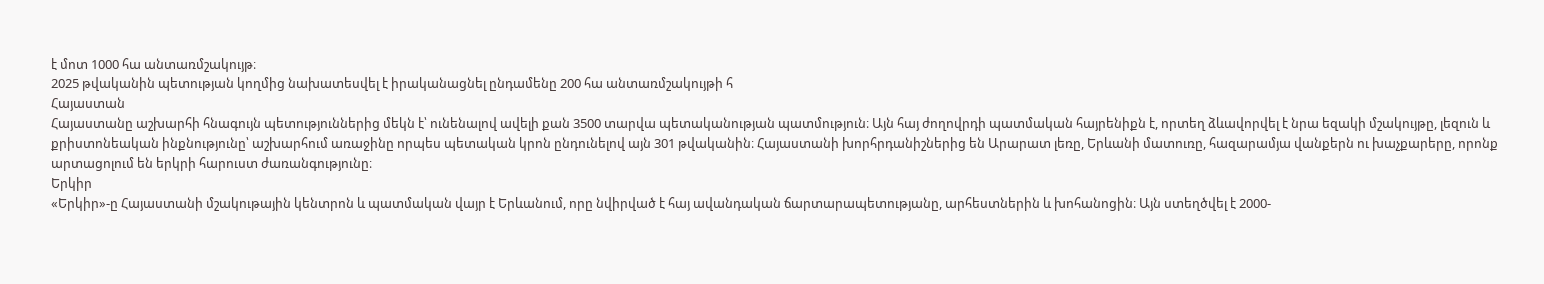է մոտ 1000 հա անտառմշակույթ։
2025 թվականին պետության կողմից նախատեսվել է իրականացնել ընդամենը 200 հա անտառմշակույթի հ
Հայաստան
Հայաստանը աշխարհի հնագույն պետություններից մեկն է՝ ունենալով ավելի քան 3500 տարվա պետականության պատմություն։ Այն հայ ժողովրդի պատմական հայրենիքն է, որտեղ ձևավորվել է նրա եզակի մշակույթը, լեզուն և քրիստոնեական ինքնությունը՝ աշխարհում առաջինը որպես պետական կրոն ընդունելով այն 301 թվականին։ Հայաստանի խորհրդանիշներից են Արարատ լեռը, Երևանի մատուռը, հազարամյա վանքերն ու խաչքարերը, որոնք արտացոլում են երկրի հարուստ ժառանգությունը։
Երկիր
«Երկիր»-ը Հայաստանի մշակութային կենտրոն և պատմական վայր է Երևանում, որը նվիրված է հայ ավանդական ճարտարապետությանը, արհեստներին և խոհանոցին։ Այն ստեղծվել է 2000-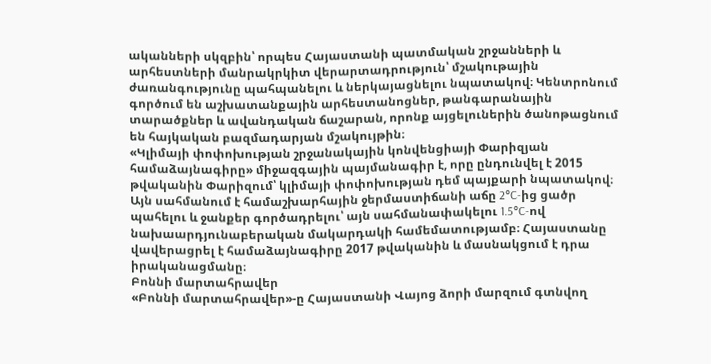ականների սկզբին՝ որպես Հայաստանի պատմական շրջանների և արհեստների մանրակրկիտ վերարտադրություն՝ մշակութային ժառանգությունը պահպանելու և ներկայացնելու նպատակով։ Կենտրոնում գործում են աշխատանքային արհեստանոցներ, թանգարանային տարածքներ և ավանդական ճաշարան, որոնք այցելուներին ծանոթացնում են հայկական բազմադարյան մշակույթին։
«Կլիմայի փոփոխության շրջանակային կոնվենցիայի Փարիզյան համաձայնագիրը» միջազգային պայմանագիր է, որը ընդունվել է 2015 թվականին Փարիզում՝ կլիմայի փոփոխության դեմ պայքարի նպատակով։ Այն սահմանում է համաշխարհային ջերմաստիճանի աճը 2°C-ից ցածր պահելու և ջանքեր գործադրելու՝ այն սահմանափակելու 1.5°C-ով նախաարդյունաբերական մակարդակի համեմատությամբ։ Հայաստանը վավերացրել է համաձայնագիրը 2017 թվականին և մասնակցում է դրա իրականացմանը։
Բոննի մարտահրավեր
«Բոննի մարտահրավեր»-ը Հայաստանի Վայոց ձորի մարզում գտնվող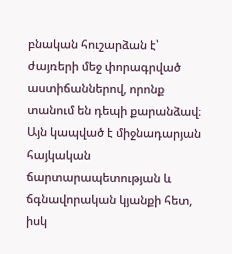բնական հուշարձան է՝ ժայռերի մեջ փորագրված աստիճաններով, որոնք տանում են դեպի քարանձավ։ Այն կապված է միջնադարյան հայկական ճարտարապետության և ճգնավորական կյանքի հետ, իսկ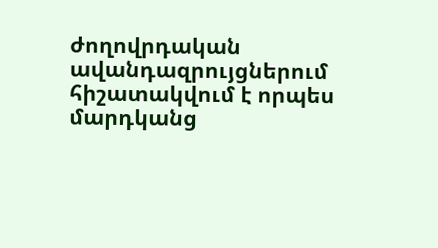ժողովրդական ավանդազրույցներում հիշատակվում է որպես մարդկանց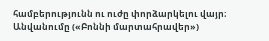համբերությունն ու ուժը փորձարկելու վայր։ Անվանումը («Բոննի մարտահրավեր»)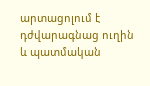արտացոլում է դժվարագնաց ուղին և պատմական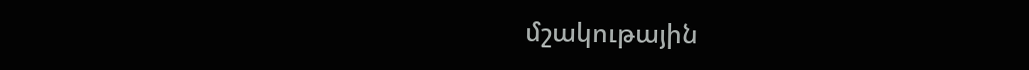մշակութային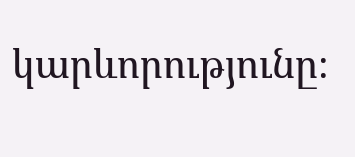կարևորությունը։